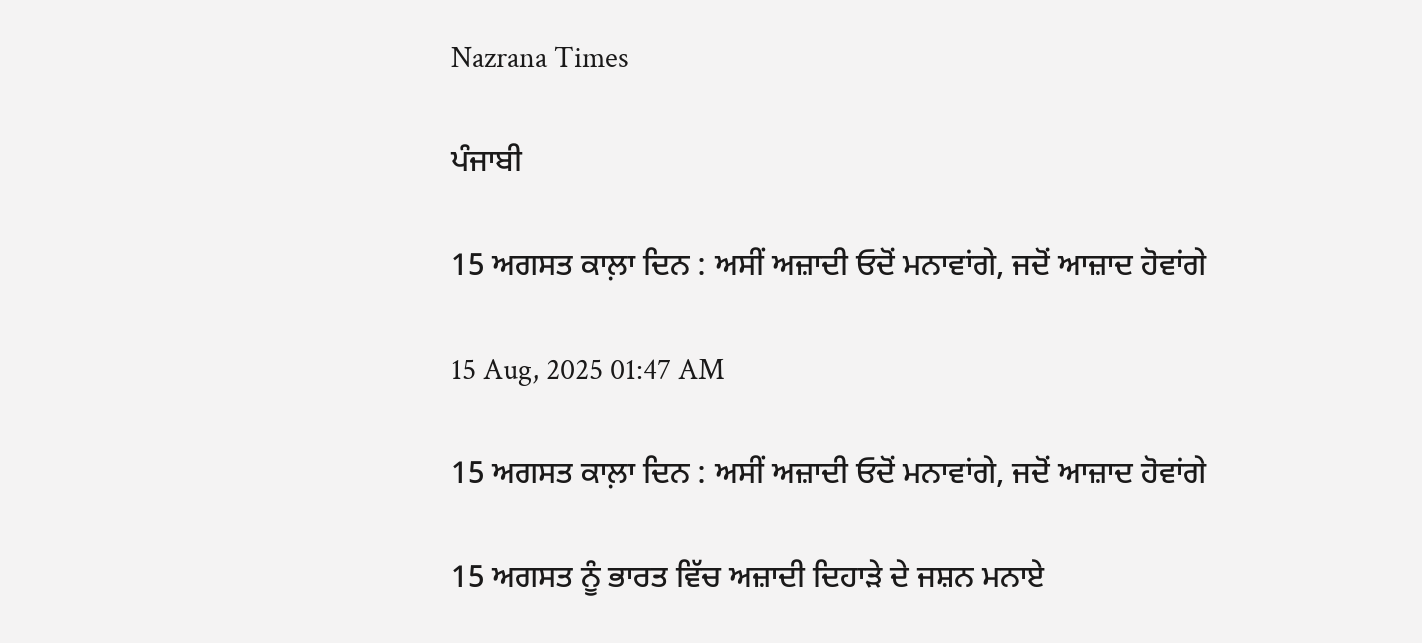Nazrana Times

ਪੰਜਾਬੀ

15 ਅਗਸਤ ਕਾਲ਼ਾ ਦਿਨ : ਅਸੀਂ ਅਜ਼ਾਦੀ ਓਦੋਂ ਮਨਾਵਾਂਗੇ, ਜਦੋਂ ਆਜ਼ਾਦ ਹੋਵਾਂਗੇ

15 Aug, 2025 01:47 AM

15 ਅਗਸਤ ਕਾਲ਼ਾ ਦਿਨ : ਅਸੀਂ ਅਜ਼ਾਦੀ ਓਦੋਂ ਮਨਾਵਾਂਗੇ, ਜਦੋਂ ਆਜ਼ਾਦ ਹੋਵਾਂਗੇ

15 ਅਗਸਤ ਨੂੰ ਭਾਰਤ ਵਿੱਚ ਅਜ਼ਾਦੀ ਦਿਹਾੜੇ ਦੇ ਜਸ਼ਨ ਮਨਾਏ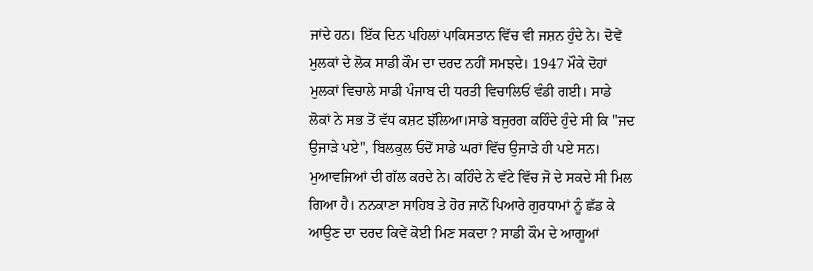ਜਾਂਦੇ ਹਨ। ਇੱਕ ਦਿਨ ਪਹਿਲਾਂ ਪਾਕਿਸਤਾਨ ਵਿੱਚ ਵੀ ਜਸ਼ਨ ਹੁੰਦੇ ਨੇ। ਦੋਵੇਂ ਮੁਲਕਾਂ ਦੇ ਲੋਕ ਸਾਡੀ ਕੌਮ ਦਾ ਦਰਦ ਨਹੀਂ ਸਮਝਦੇ। 1947 ਮੌਕੇ ਦੋਹਾਂ ਮੁਲਕਾਂ ਵਿਚਾਲੇ ਸਾਡੀ ਪੰਜਾਬ ਦੀ ਧਰਤੀ ਵਿਚਾਲਿਓਂ ਵੰਡੀ ਗਈ। ਸਾਡੇ ਲੋਕਾਂ ਨੇ ਸਭ ਤੋਂ ਵੱਧ ਕਸ਼ਟ ਝੱਲਿਆ।ਸਾਡੇ ਬਜੁਰਗ ਕਹਿੰਦੇ ਹੁੰਦੇ ਸੀ ਕਿ "ਜਦ ਉਜਾੜੇ ਪਏ", ਬਿਲਕੁਲ ਓਦੋਂ ਸਾਡੇ ਘਰਾਂ ਵਿੱਚ ਉਜਾੜੇ ਹੀ ਪਏ ਸਨ। ਮੁਆਵਜਿਆਂ ਦੀ ਗੱਲ ਕਰਦੇ ਨੇ। ਕਹਿੰਦੇ ਨੇ ਵੱਟੇ ਵਿੱਚ ਜੋ ਦੇ ਸਕਦੇ ਸੀ ਮਿਲ ਗਿਆ ਹੈ। ਨਨਕਾਣਾ ਸਾਹਿਬ ਤੇ ਹੋਰ ਜਾਨੋਂ ਪਿਆਰੇ ਗੁਰਧਾਮਾਂ ਨੂੰ ਛੱਡ ਕੇ ਆਉਣ ਦਾ ਦਰਦ ਕਿਵੇਂ ਕੋਈ ਮਿਣ ਸਕਦਾ ? ਸਾਡੀ ਕੌਮ ਦੇ ਆਗੂਆਂ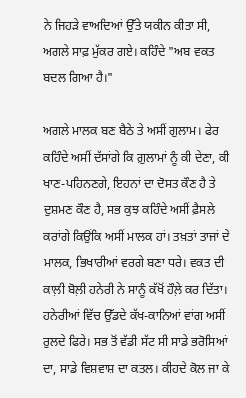ਨੇ ਜਿਹੜੇ ਵਾਅਦਿਆਂ ਉੱਤੇ ਯਕੀਨ ਕੀਤਾ ਸੀ, ਅਗਲੇ ਸਾਫ਼ ਮੁੱਕਰ ਗਏ। ਕਹਿੰਦੇ "ਅਬ ਵਕਤ ਬਦਲ ਗਿਆ ਹੈ।"

ਅਗਲੇ ਮਾਲਕ ਬਣ ਬੈਠੇ ਤੇ ਅਸੀਂ ਗੁਲਾਮ। ਫੇਰ ਕਹਿੰਦੇ ਅਸੀਂ ਦੱਸਾਂਗੇ ਕਿ ਗ਼ੁਲਾਮਾਂ ਨੂੰ ਕੀ ਦੇਣਾ, ਕੀ ਖਾਣ-ਪਹਿਨਣਗੇ, ਇਹਨਾਂ ਦਾ ਦੋਸਤ ਕੌਣ ਹੈ ਤੇ ਦੁਸ਼ਮਣ ਕੌਣ ਹੈ, ਸਭ ਕੁਝ ਕਹਿੰਦੇ ਅਸੀਂ ਫ਼ੈਸਲੇ ਕਰਾਂਗੇ ਕਿਉਂਕਿ ਅਸੀਂ ਮਾਲਕ ਹਾਂ। ਤਖ਼ਤਾਂ ਤਾਜਾਂ ਦੇ ਮਾਲਕ, ਭਿਖਾਰੀਆਂ ਵਰਗੇ ਬਣਾ ਧਰੇ। ਵਕਤ ਦੀ ਕਾਲ਼ੀ ਬੋਲ਼ੀ ਹਨੇਰੀ ਨੇ ਸਾਨੂੰ ਕੱਖੋਂ ਹੌਲ਼ੇ ਕਰ ਦਿੱਤਾ। ਹਨੇਰੀਆਂ ਵਿੱਚ ਉੱਡਦੇ ਕੱਖ-ਕਾਨਿਆਂ ਵਾਂਗ ਅਸੀਂ ਰੁਲਦੇ ਫਿਰੇ। ਸਭ ਤੋਂ ਵੱਡੀ ਸੱਟ ਸੀ ਸਾਡੇ ਭਰੋਸਿਆਂ ਦਾ, ਸਾਡੇ ਵਿਸ਼ਵਾਸ਼ ਦਾ ਕਤਲ। ਕੀਹਦੇ ਕੋਲ ਜਾ ਕੇ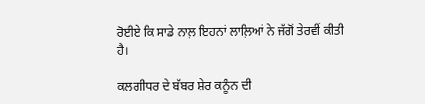ਰੋਈਏ ਕਿ ਸਾਡੇ ਨਾਲ਼ ਇਹਨਾਂ ਲਾਲ਼ਿਆਂ ਨੇ ਜੱਗੋਂ ਤੇਰਵੀਂ ਕੀਤੀ ਹੈ।

ਕਲਗੀਧਰ ਦੇ ਬੱਬਰ ਸ਼ੇਰ ਕਨੂੰਨ ਦੀ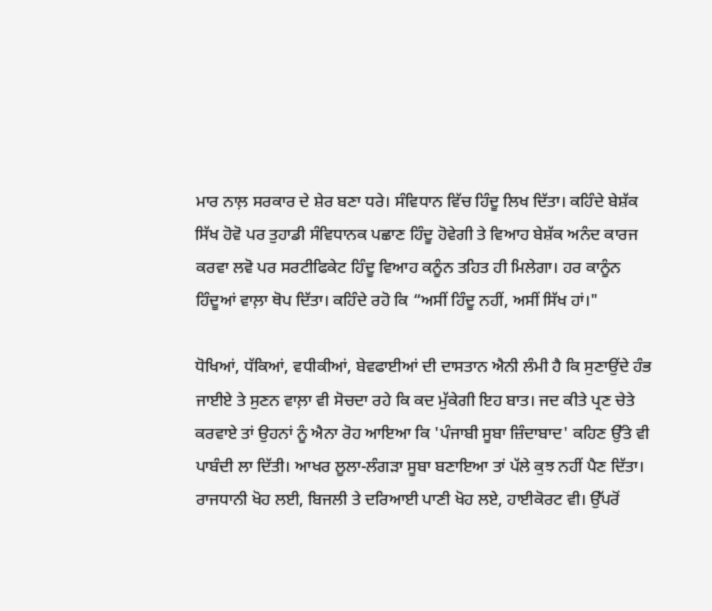ਮਾਰ ਨਾਲ਼ ਸਰਕਾਰ ਦੇ ਸ਼ੇਰ ਬਣਾ ਧਰੇ। ਸੰਵਿਧਾਨ ਵਿੱਚ ਹਿੰਦੂ ਲਿਖ ਦਿੱਤਾ। ਕਹਿੰਦੇ ਬੇਸ਼ੱਕ ਸਿੱਖ ਹੋਵੋ ਪਰ ਤੁਹਾਡੀ ਸੰਵਿਧਾਨਕ ਪਛਾਣ ਹਿੰਦੂ ਹੋਵੇਗੀ ਤੇ ਵਿਆਹ ਬੇਸ਼ੱਕ ਅਨੰਦ ਕਾਰਜ ਕਰਵਾ ਲਵੋ ਪਰ ਸਰਟੀਫਿਕੇਟ ਹਿੰਦੂ ਵਿਆਹ ਕਨੂੰਨ ਤਹਿਤ ਹੀ ਮਿਲੇਗਾ। ਹਰ ਕਾਨੂੰਨ ਹਿੰਦੂਆਂ ਵਾਲ਼ਾ ਥੋਪ ਦਿੱਤਾ। ਕਹਿੰਦੇ ਰਹੋ ਕਿ “ਅਸੀਂ ਹਿੰਦੂ ਨਹੀਂ, ਅਸੀਂ ਸਿੱਖ ਹਾਂ।"

ਧੋਖਿਆਂ, ਧੱਕਿਆਂ, ਵਧੀਕੀਆਂ, ਬੇਵਫਾਈਆਂ ਦੀ ਦਾਸਤਾਨ ਐਨੀ ਲੰਮੀ ਹੈ ਕਿ ਸੁਣਾਉਂਦੇ ਹੰਭ ਜਾਈਏ ਤੇ ਸੁਣਨ ਵਾਲ਼ਾ ਵੀ ਸੋਚਦਾ ਰਹੇ ਕਿ ਕਦ ਮੁੱਕੇਗੀ ਇਹ ਬਾਤ। ਜਦ ਕੀਤੇ ਪ੍ਰਣ ਚੇਤੇ ਕਰਵਾਏ ਤਾਂ ਉਹਨਾਂ ਨੂੰ ਐਨਾ ਰੋਹ ਆਇਆ ਕਿ 'ਪੰਜਾਬੀ ਸੂਬਾ ਜ਼ਿੰਦਾਬਾਦ' ਕਹਿਣ ਉੱਤੇ ਵੀ ਪਾਬੰਦੀ ਲਾ ਦਿੱਤੀ। ਆਖਰ ਲੂਲਾ-ਲੰਗੜਾ ਸੂਬਾ ਬਣਾਇਆ ਤਾਂ ਪੱਲੇ ਕੁਝ ਨਹੀਂ ਪੈਣ ਦਿੱਤਾ। ਰਾਜਧਾਨੀ ਖੋਹ ਲਈ, ਬਿਜਲੀ ਤੇ ਦਰਿਆਈ ਪਾਣੀ ਖੋਹ ਲਏ, ਹਾਈਕੋਰਟ ਵੀ। ਉੱਪਰੋਂ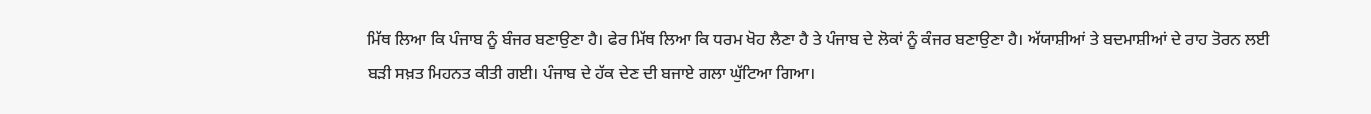ਮਿੱਥ ਲਿਆ ਕਿ ਪੰਜਾਬ ਨੂੰ ਬੰਜਰ ਬਣਾਉਣਾ ਹੈ। ਫੇਰ ਮਿੱਥ ਲਿਆ ਕਿ ਧਰਮ ਖੋਹ ਲੈਣਾ ਹੈ ਤੇ ਪੰਜਾਬ ਦੇ ਲੋਕਾਂ ਨੂੰ ਕੰਜਰ ਬਣਾਉਣਾ ਹੈ। ਅੱਯਾਸ਼ੀਆਂ ਤੇ ਬਦਮਾਸ਼ੀਆਂ ਦੇ ਰਾਹ ਤੋਰਨ ਲਈ ਬੜੀ ਸਖ਼ਤ ਮਿਹਨਤ ਕੀਤੀ ਗਈ। ਪੰਜਾਬ ਦੇ ਹੱਕ ਦੇਣ ਦੀ ਬਜਾਏ ਗਲਾ ਘੁੱਟਿਆ ਗਿਆ।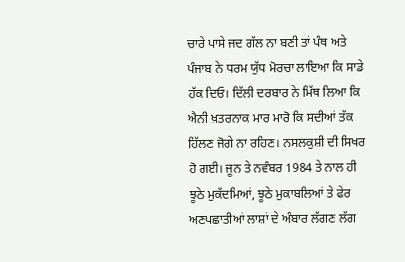ਚਾਰੇ ਪਾਸੇ ਜਦ ਗੱਲ ਨਾ ਬਣੀ ਤਾਂ ਪੰਥ ਅਤੇ ਪੰਜਾਬ ਨੇ ਧਰਮ ਯੁੱਧ ਮੋਰਚਾ ਲਾਇਆ ਕਿ ਸਾਡੇ ਹੱਕ ਦਿਓ। ਦਿੱਲੀ ਦਰਬਾਰ ਨੇ ਮਿੱਥ ਲਿਆ ਕਿ ਐਨੀ ਖ਼ਤਰਨਾਕ ਮਾਰ ਮਾਰੋ ਕਿ ਸਦੀਆਂ ਤੱਕ ਹਿੱਲਣ ਜੋਗੇ ਨਾ ਰਹਿਣ। ਨਸਲਕੁਸ਼ੀ ਦੀ ਸਿਖਰ ਹੋ ਗਈ। ਜੂਨ ਤੇ ਨਵੰਬਰ 1984 ਤੇ ਨਾਲ ਹੀ ਝੂਠੇ ਮੁਕੱਦਮਿਆਂ, ਝੂਠੇ ਮੁਕਾਬਲਿਆਂ ਤੇ ਫੇਰ ਅਣਪਛਾਤੀਆਂ ਲਾਸ਼ਾਂ ਦੇ ਅੰਬਾਰ ਲੱਗਣ ਲੱਗ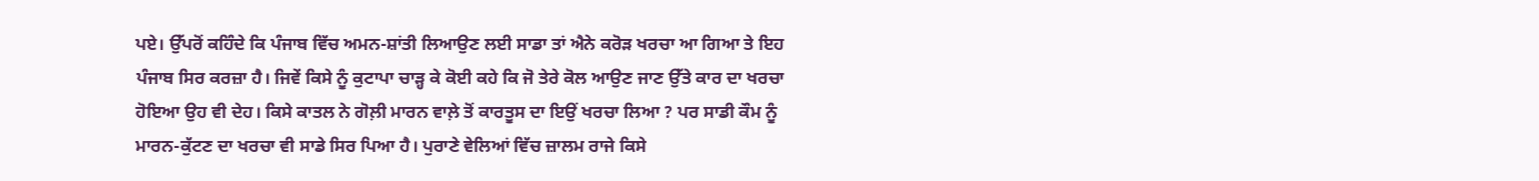ਪਏ। ਉੱਪਰੋਂ ਕਹਿੰਦੇ ਕਿ ਪੰਜਾਬ ਵਿੱਚ ਅਮਨ-ਸ਼ਾਂਤੀ ਲਿਆਉਣ ਲਈ ਸਾਡਾ ਤਾਂ ਐਨੇ ਕਰੋੜ ਖਰਚਾ ਆ ਗਿਆ ਤੇ ਇਹ ਪੰਜਾਬ ਸਿਰ ਕਰਜ਼ਾ ਹੈ। ਜਿਵੇਂ ਕਿਸੇ ਨੂੰ ਕੁਟਾਪਾ ਚਾੜ੍ਹ ਕੇ ਕੋਈ ਕਹੇ ਕਿ ਜੋ ਤੇਰੇ ਕੋਲ ਆਉਣ ਜਾਣ ਉੱਤੇ ਕਾਰ ਦਾ ਖਰਚਾ ਹੋਇਆ ਉਹ ਵੀ ਦੇਹ। ਕਿਸੇ ਕਾਤਲ ਨੇ ਗੋਲ਼ੀ ਮਾਰਨ ਵਾਲ਼ੇ ਤੋਂ ਕਾਰਤੂਸ ਦਾ ਇਉਂ ਖਰਚਾ ਲਿਆ ? ਪਰ ਸਾਡੀ ਕੌਮ ਨੂੰ ਮਾਰਨ-ਕੁੱਟਣ ਦਾ ਖਰਚਾ ਵੀ ਸਾਡੇ ਸਿਰ ਪਿਆ ਹੈ। ਪੁਰਾਣੇ ਵੇਲਿਆਂ ਵਿੱਚ ਜ਼ਾਲਮ ਰਾਜੇ ਕਿਸੇ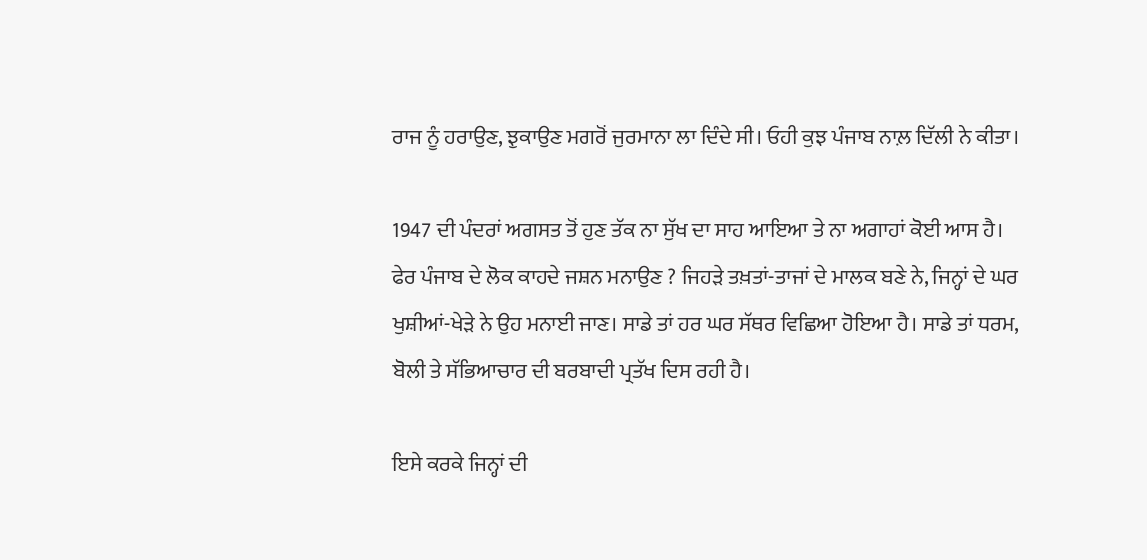ਰਾਜ ਨੂੰ ਹਰਾਉਣ, ਝੁਕਾਉਣ ਮਗਰੋਂ ਜੁਰਮਾਨਾ ਲਾ ਦਿੰਦੇ ਸੀ। ਓਹੀ ਕੁਝ ਪੰਜਾਬ ਨਾਲ਼ ਦਿੱਲੀ ਨੇ ਕੀਤਾ।

1947 ਦੀ ਪੰਦਰਾਂ ਅਗਸਤ ਤੋਂ ਹੁਣ ਤੱਕ ਨਾ ਸੁੱਖ ਦਾ ਸਾਹ ਆਇਆ ਤੇ ਨਾ ਅਗਾਹਾਂ ਕੋਈ ਆਸ ਹੈ। ਫੇਰ ਪੰਜਾਬ ਦੇ ਲੋਕ ਕਾਹਦੇ ਜਸ਼ਨ ਮਨਾਉਣ ? ਜਿਹੜੇ ਤਖ਼ਤਾਂ-ਤਾਜਾਂ ਦੇ ਮਾਲਕ ਬਣੇ ਨੇ, ਜਿਨ੍ਹਾਂ ਦੇ ਘਰ ਖੁਸ਼ੀਆਂ-ਖੇੜੇ ਨੇ ਉਹ ਮਨਾਈ ਜਾਣ। ਸਾਡੇ ਤਾਂ ਹਰ ਘਰ ਸੱਥਰ ਵਿਛਿਆ ਹੋਇਆ ਹੈ। ਸਾਡੇ ਤਾਂ ਧਰਮ, ਬੋਲੀ ਤੇ ਸੱਭਿਆਚਾਰ ਦੀ ਬਰਬਾਦੀ ਪ੍ਰਤੱਖ ਦਿਸ ਰਹੀ ਹੈ।

ਇਸੇ ਕਰਕੇ ਜਿਨ੍ਹਾਂ ਦੀ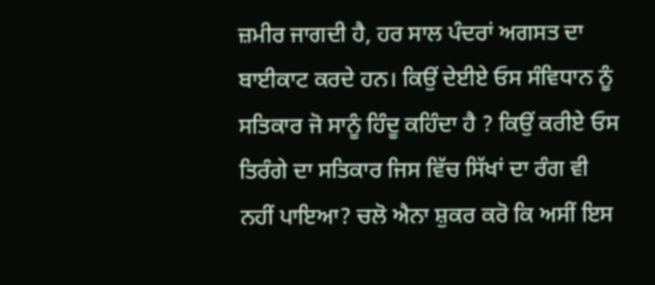ਜ਼ਮੀਰ ਜਾਗਦੀ ਹੈ, ਹਰ ਸਾਲ ਪੰਦਰਾਂ ਅਗਸਤ ਦਾ ਬਾਈਕਾਟ ਕਰਦੇ ਹਨ। ਕਿਉਂ ਦੇਈਏ ਓਸ ਸੰਵਿਧਾਨ ਨੂੰ ਸਤਿਕਾਰ ਜੋ ਸਾਨੂੰ ਹਿੰਦੂ ਕਹਿੰਦਾ ਹੈ ? ਕਿਉਂ ਕਰੀਏ ਓਸ ਤਿਰੰਗੇ ਦਾ ਸਤਿਕਾਰ ਜਿਸ ਵਿੱਚ ਸਿੱਖਾਂ ਦਾ ਰੰਗ ਵੀ ਨਹੀਂ ਪਾਇਆ? ਚਲੋ ਐਨਾ ਸ਼ੁਕਰ ਕਰੋ ਕਿ ਅਸੀਂ ਇਸ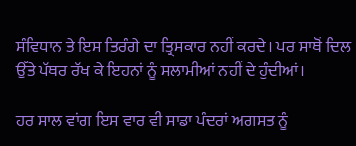ਸੰਵਿਧਾਨ ਤੇ ਇਸ ਤਿਰੰਗੇ ਦਾ ਤ੍ਰਿਸਕਾਰ ਨਹੀਂ ਕਰਦੇ। ਪਰ ਸਾਥੋਂ ਦਿਲ ਉੱਤੇ ਪੱਥਰ ਰੱਖ ਕੇ ਇਹਨਾਂ ਨੂੰ ਸਲਾਮੀਆਂ ਨਹੀਂ ਦੇ ਹੁੰਦੀਆਂ।

ਹਰ ਸਾਲ ਵਾਂਗ ਇਸ ਵਾਰ ਵੀ ਸਾਡਾ ਪੰਦਰਾਂ ਅਗਸਤ ਨੂੰ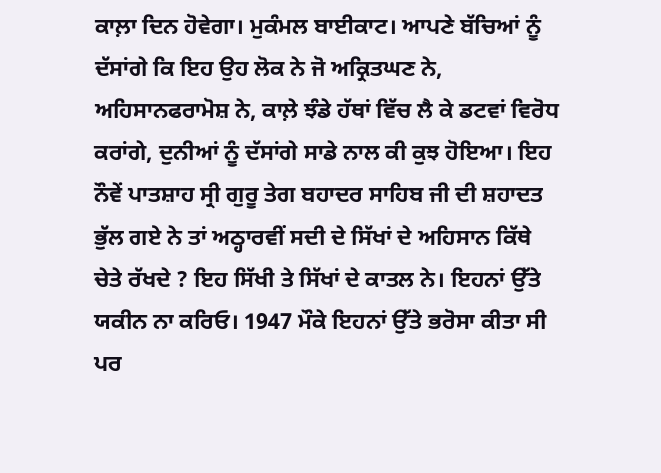ਕਾਲ਼ਾ ਦਿਨ ਹੋਵੇਗਾ। ਮੁਕੰਮਲ ਬਾਈਕਾਟ। ਆਪਣੇ ਬੱਚਿਆਂ ਨੂੰ ਦੱਸਾਂਗੇ ਕਿ ਇਹ ਉਹ ਲੋਕ ਨੇ ਜੋ ਅਕ੍ਰਿਤਘਣ ਨੇ, ਅਹਿਸਾਨਫਰਾਮੋਸ਼ ਨੇ, ਕਾਲ਼ੇ ਝੰਡੇ ਹੱਥਾਂ ਵਿੱਚ ਲੈ ਕੇ ਡਟਵਾਂ ਵਿਰੋਧ ਕਰਾਂਗੇ, ਦੁਨੀਆਂ ਨੂੰ ਦੱਸਾਂਗੇ ਸਾਡੇ ਨਾਲ ਕੀ ਕੁਝ ਹੋਇਆ। ਇਹ ਨੌਵੇਂ ਪਾਤਸ਼ਾਹ ਸ੍ਰੀ ਗੁਰੂ ਤੇਗ ਬਹਾਦਰ ਸਾਹਿਬ ਜੀ ਦੀ ਸ਼ਹਾਦਤ ਭੁੱਲ ਗਏ ਨੇ ਤਾਂ ਅਠ੍ਹਾਰਵੀਂ ਸਦੀ ਦੇ ਸਿੱਖਾਂ ਦੇ ਅਹਿਸਾਨ ਕਿੱਥੇ ਚੇਤੇ ਰੱਖਦੇ ? ਇਹ ਸਿੱਖੀ ਤੇ ਸਿੱਖਾਂ ਦੇ ਕਾਤਲ ਨੇ। ਇਹਨਾਂ ਉੱਤੇ ਯਕੀਨ ਨਾ ਕਰਿਓ। 1947 ਮੌਕੇ ਇਹਨਾਂ ਉੱਤੇ ਭਰੋਸਾ ਕੀਤਾ ਸੀ ਪਰ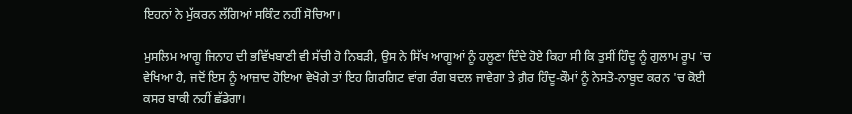ਇਹਨਾਂ ਨੇ ਮੁੱਕਰਨ ਲੱਗਿਆਂ ਸਕਿੰਟ ਨਹੀਂ ਸੋਚਿਆ।

ਮੁਸਲਿਮ ਆਗੂ ਜਿਨਾਹ ਦੀ ਭਵਿੱਖਬਾਣੀ ਵੀ ਸੱਚੀ ਹੋ ਨਿਬੜੀ, ਉਸ ਨੇ ਸਿੱਖ ਆਗੂਆਂ ਨੂੰ ਹਲੂਣਾ ਦਿੰਦੇ ਹੋਏ ਕਿਹਾ ਸੀ ਕਿ ਤੁਸੀਂ ਹਿੰਦੂ ਨੂੰ ਗੁਲਾਮ ਰੂਪ 'ਚ ਵੇਖਿਆ ਹੈ, ਜਦੋਂ ਇਸ ਨੂੰ ਆਜ਼ਾਦ ਹੋਇਆ ਵੇਖੋਗੇ ਤਾਂ ਇਹ ਗਿਰਗਿਟ ਵਾਂਗ ਰੰਗ ਬਦਲ ਜਾਵੇਗਾ ਤੇ ਗ਼ੈਰ ਹਿੰਦੂ-ਕੌਮਾਂ ਨੂੰ ਨੇਸਤੋ-ਨਾਬੂਦ ਕਰਨ 'ਚ ਕੋਈ ਕਸਰ ਬਾਕੀ ਨਹੀਂ ਛੱਡੇਗਾ।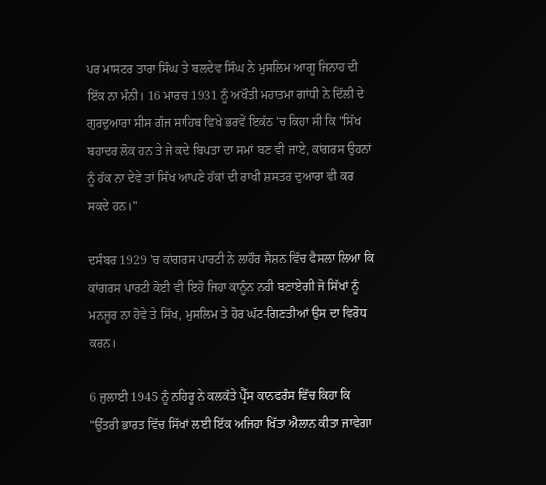ਪਰ ਮਾਸਟਰ ਤਾਰਾ ਸਿੰਘ ਤੇ ਬਲਦੇਵ ਸਿੰਘ ਨੇ ਮੁਸਲਿਮ ਆਗੂ ਜਿਨਾਹ ਦੀ ਇੱਕ ਨਾ ਮੰਨੀ। 16 ਮਾਰਚ 1931 ਨੂੰ ਅਖੌਤੀ ਮਹਾਤਮਾ ਗਾਂਧੀ ਨੇ ਦਿੱਲੀ ਦੇ ਗੁਰਦੁਆਰਾ ਸੀਸ ਗੰਜ ਸਾਹਿਬ ਵਿਖੇ ਭਰਵੇਂ ਇਕੱਠ 'ਚ ਕਿਹਾ ਸੀ ਕਿ "ਸਿੱਖ ਬਹਾਦਰ ਲੋਕ ਹਨ ਤੇ ਜੇ ਕਦੇ ਬਿਪਤਾ ਦਾ ਸਮਾਂ ਬਣ ਵੀ ਜਾਏ, ਕਾਂਗਰਸ ਉਹਨਾਂ ਨੂੰ ਹੱਕ ਨਾ ਦੇਵੇ ਤਾਂ ਸਿੱਖ ਆਪਣੇ ਹੱਕਾਂ ਦੀ ਰਾਖੀ ਸ਼ਸਤਰ ਦੁਆਰਾ ਵੀ ਕਰ ਸਕਦੇ ਹਨ।"

ਦਸੰਬਰ 1929 'ਚ ਕਾਂਗਰਸ ਪਾਰਟੀ ਨੇ ਲਾਹੌਰ ਸੈਸ਼ਨ ਵਿੱਚ ਫੈਸਲਾ ਲਿਆ ਕਿ ਕਾਂਗਰਸ ਪਾਰਟੀ ਕੋਈ ਵੀ ਇਹੋ ਜਿਹਾ ਕਾਨੂੰਨ ਨਹੀ ਬਣਾਏਗੀ ਜੋ ਸਿੱਖਾਂ ਨੂੰ ਮਨਜ਼ੂਰ ਨਾ ਹੋਵੇ ਤੇ ਸਿੱਖ, ਮੁਸਲਿਮ ਤੇ ਹੋਰ ਘੱਟ-ਗਿਣਤੀਆਂ ਉਸ ਦਾ ਵਿਰੋਧ ਕਰਨ।

6 ਜੁਲਾਈ 1945 ਨੂੰ ਨਹਿਰੂ ਨੇ ਕਲਕੱਤੇ ਪ੍ਰੈੱਸ ਕਾਨਫਰੰਸ ਵਿੱਚ ਕਿਹਾ ਕਿ "ਉੱਤਰੀ ਭਾਰਤ ਵਿੱਚ ਸਿੱਖਾਂ ਲਈ ਇੱਕ ਅਜਿਹਾ ਖਿੱਤਾ ਐਲਾਨ ਕੀਤਾ ਜਾਵੇਗਾ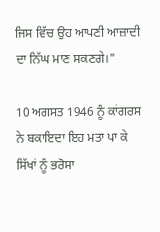ਜਿਸ ਵਿੱਚ ਉਹ ਆਪਣੀ ਆਜ਼ਾਦੀ ਦਾ ਨਿੱਘ ਮਾਣ ਸਕਣਗੇ।"

10 ਅਗਸਤ 1946 ਨੂੰ ਕਾਂਗਰਸ ਨੇ ਬਕਾਇਦਾ ਇਹ ਮਤਾ ਪਾ ਕੇ ਸਿੱਖਾਂ ਨੂੰ ਭਰੋਸਾ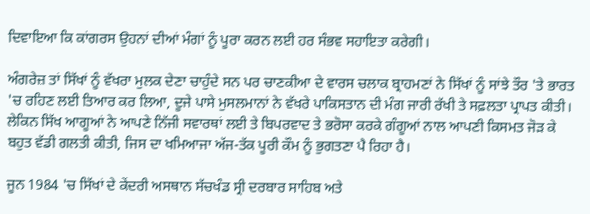ਦਿਵਾਇਆ ਕਿ ਕਾਂਗਰਸ ਉਹਨਾਂ ਦੀਆਂ ਮੰਗਾਂ ਨੂੰ ਪੂਰਾ ਕਰਨ ਲਈ ਹਰ ਸੰਭਵ ਸਹਾਇਤਾ ਕਰੇਗੀ।

ਅੰਗਰੇਜ਼ ਤਾਂ ਸਿੱਖਾਂ ਨੂੰ ਵੱਖਰਾ ਮੁਲਕ ਦੇਣਾ ਚਾਹੁੰਦੇ ਸਨ ਪਰ ਚਾਣਕੀਆ ਦੇ ਵਾਰਸ ਚਲਾਕ ਬ੍ਰਾਹਮਣਾਂ ਨੇ ਸਿੱਖਾਂ ਨੂੰ ਸਾਂਝੇ ਤੌਰ 'ਤੇ ਭਾਰਤ 'ਚ ਰਹਿਣ ਲਈ ਤਿਆਰ ਕਰ ਲਿਆ, ਦੂਜੇ ਪਾਸੇ ਮੁਸਲਮਾਨਾਂ ਨੇ ਵੱਖਰੇ ਪਾਕਿਸਤਾਨ ਦੀ ਮੰਗ ਜਾਰੀ ਰੱਖੀ ਤੇ ਸਫ਼ਲਤਾ ਪ੍ਰਾਪਤ ਕੀਤੀ। ਲੇਕਿਨ ਸਿੱਖ ਆਗੂਆਂ ਨੇ ਆਪਣੇ ਨਿੱਜੀ ਸਵਾਰਥਾਂ ਲਈ ਤੇ ਬਿਪਰਵਾਦ ਤੇ ਭਰੋਸਾ ਕਰਕੇ ਗੰਗੂਆਂ ਨਾਲ ਆਪਣੀ ਕਿਸਮਤ ਜੋੜ ਕੇ ਬਹੁਤ ਵੱਡੀ ਗਲਤੀ ਕੀਤੀ, ਜਿਸ ਦਾ ਖਮਿਆਜਾ ਅੱਜ-ਤੱਕ ਪੂਰੀ ਕੌਮ ਨੂੰ ਭੁਗਤਣਾ ਪੈ ਰਿਹਾ ਹੈ।

ਜੂਨ 1984 'ਚ ਸਿੱਖਾਂ ਦੇ ਕੇਂਦਰੀ ਅਸਥਾਨ ਸੱਚਖੰਡ ਸ੍ਰੀ ਦਰਬਾਰ ਸਾਹਿਬ ਅਤੇ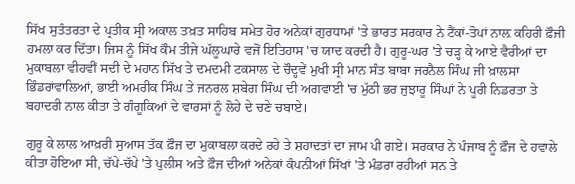ਸਿੱਖ ਸੁਤੰਤਰਤਾ ਦੇ ਪ੍ਰਤੀਕ ਸ੍ਰੀ ਅਕਾਲ ਤਖ਼ਤ ਸਾਹਿਬ ਸਮੇਤ ਹੋਰ ਅਨੇਕਾਂ ਗੁਰਧਾਮਾਂ 'ਤੇ ਭਾਰਤ ਸਰਕਾਰ ਨੇ ਟੈਂਕਾਂ-ਤੋਪਾਂ ਨਾਲ਼ ਕਹਿਰੀ ਫ਼ੌਜੀ ਹਮਲਾ ਕਰ ਦਿੱਤਾ। ਜਿਸ ਨੂੰ ਸਿੱਖ ਕੌਮ ਤੀਜੇ ਘੱਲੂਘਾਰੇ ਵਜੋਂ ਇਤਿਹਾਸ 'ਚ ਯਾਦ ਕਰਦੀ ਹੈ। ਗੁਰੂ-ਘਰ 'ਤੇ ਚੜ੍ਹ ਕੇ ਆਏ ਵੈਰੀਆਂ ਦਾ ਮੁਕਾਬਲਾ ਵੀਹਵੀਂ ਸਦੀ ਦੇ ਮਹਾਨ ਸਿੱਖ ਤੇ ਦਮਦਮੀ ਟਕਸਾਲ ਦੇ ਚੌਦ੍ਹਵੇਂ ਮੁਖੀ ਸ੍ਰੀ ਮਾਨ ਸੰਤ ਬਾਬਾ ਜਰਨੈਲ ਸਿੰਘ ਜੀ ਖ਼ਾਲਸਾ ਭਿੰਡਰਾਂਵਾਲਿਆਂ, ਭਾਈ ਅਮਰੀਕ ਸਿੰਘ ਤੇ ਜਨਰਲ ਸ਼ਬੇਗ ਸਿੰਘ ਦੀ ਅਗਵਾਈ 'ਚ ਮੁੱਠੀ ਭਰ ਜੁਝਾਰੂ ਸਿੰਘਾਂ ਨੇ ਪੂਰੀ ਨਿਡਰਤਾ ਤੇ ਬਹਾਦਰੀ ਨਾਲ ਕੀਤਾ ਤੇ ਗੰਗੂਕਿਆਂ ਦੇ ਵਾਰਸਾਂ ਨੂੰ ਲੋਹੇ ਦੇ ਚਣੇ ਚਬਾਏ।

ਗੁਰੂ ਕੇ ਲਾਲ ਆਖ਼ਰੀ ਸੁਆਸ ਤੱਕ ਫ਼ੌਜ ਦਾ ਮੁਕਾਬਲਾ ਕਰਦੇ ਰਹੇ ਤੇ ਸ਼ਹਾਦਤਾਂ ਦਾ ਜਾਮ ਪੀ ਗਏ। ਸਰਕਾਰ ਨੇ ਪੰਜਾਬ ਨੂੰ ਫ਼ੌਜ ਦੇ ਹਵਾਲੇ ਕੀਤਾ ਹੋਇਆ ਸੀ, ਚੱਪੇ-ਚੱਪੇ 'ਤੇ ਪੁਲੀਸ ਅਤੇ ਫ਼ੌਜ ਦੀਆਂ ਅਨੇਕਾਂ ਕੰਪਨੀਆਂ ਸਿੱਖਾਂ 'ਤੇ ਮੰਡਰਾ ਰਹੀਆਂ ਸਨ ਤੇ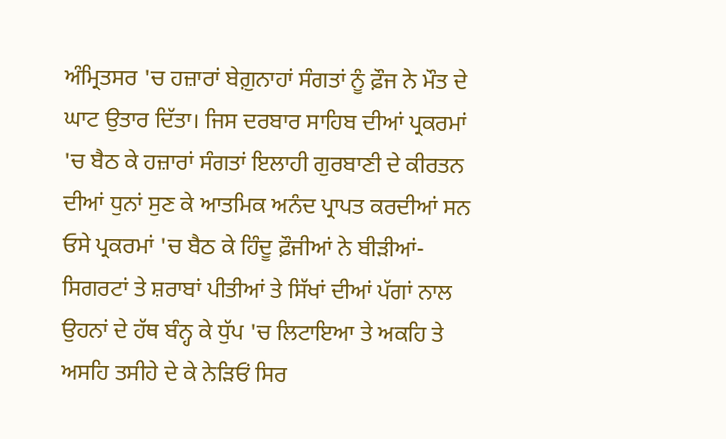ਅੰਮ੍ਰਿਤਸਰ 'ਚ ਹਜ਼ਾਰਾਂ ਬੇਗ਼ੁਨਾਹਾਂ ਸੰਗਤਾਂ ਨੂੰ ਫ਼ੌਜ ਨੇ ਮੌਤ ਦੇ ਘਾਟ ਉਤਾਰ ਦਿੱਤਾ। ਜਿਸ ਦਰਬਾਰ ਸਾਹਿਬ ਦੀਆਂ ਪ੍ਰਕਰਮਾਂ 'ਚ ਬੈਠ ਕੇ ਹਜ਼ਾਰਾਂ ਸੰਗਤਾਂ ਇਲਾਹੀ ਗੁਰਬਾਣੀ ਦੇ ਕੀਰਤਨ ਦੀਆਂ ਧੁਨਾਂ ਸੁਣ ਕੇ ਆਤਮਿਕ ਅਨੰਦ ਪ੍ਰਾਪਤ ਕਰਦੀਆਂ ਸਨ ਓਸੇ ਪ੍ਰਕਰਮਾਂ 'ਚ ਬੈਠ ਕੇ ਹਿੰਦੂ ਫ਼ੌਜੀਆਂ ਨੇ ਬੀੜੀਆਂ-ਸਿਗਰਟਾਂ ਤੇ ਸ਼ਰਾਬਾਂ ਪੀਤੀਆਂ ਤੇ ਸਿੱਖਾਂ ਦੀਆਂ ਪੱਗਾਂ ਨਾਲ ਉਹਨਾਂ ਦੇ ਹੱਥ ਬੰਨ੍ਹ ਕੇ ਧੁੱਪ 'ਚ ਲਿਟਾਇਆ ਤੇ ਅਕਹਿ ਤੇ ਅਸਹਿ ਤਸੀਹੇ ਦੇ ਕੇ ਨੇੜਿਓਂ ਸਿਰ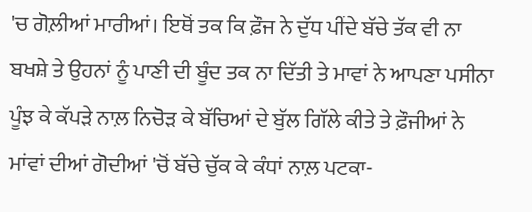'ਚ ਗੋਲ਼ੀਆਂ ਮਾਰੀਆਂ। ਇਥੋਂ ਤਕ ਕਿ ਫ਼ੌਜ ਨੇ ਦੁੱਧ ਪੀਂਦੇ ਬੱਚੇ ਤੱਕ ਵੀ ਨਾ ਬਖਸ਼ੇ ਤੇ ਉਹਨਾਂ ਨੂੰ ਪਾਣੀ ਦੀ ਬੂੰਦ ਤਕ ਨਾ ਦਿੱਤੀ ਤੇ ਮਾਵਾਂ ਨੇ ਆਪਣਾ ਪਸੀਨਾ ਪੂੰਝ ਕੇ ਕੱਪੜੇ ਨਾਲ਼ ਨਿਚੋੜ ਕੇ ਬੱਚਿਆਂ ਦੇ ਬੁੱਲ ਗਿੱਲੇ ਕੀਤੇ ਤੇ ਫ਼ੌਜੀਆਂ ਨੇ ਮਾਂਵਾਂ ਦੀਆਂ ਗੋਦੀਆਂ 'ਚੋਂ ਬੱਚੇ ਚੁੱਕ ਕੇ ਕੰਧਾਂ ਨਾਲ਼ ਪਟਕਾ-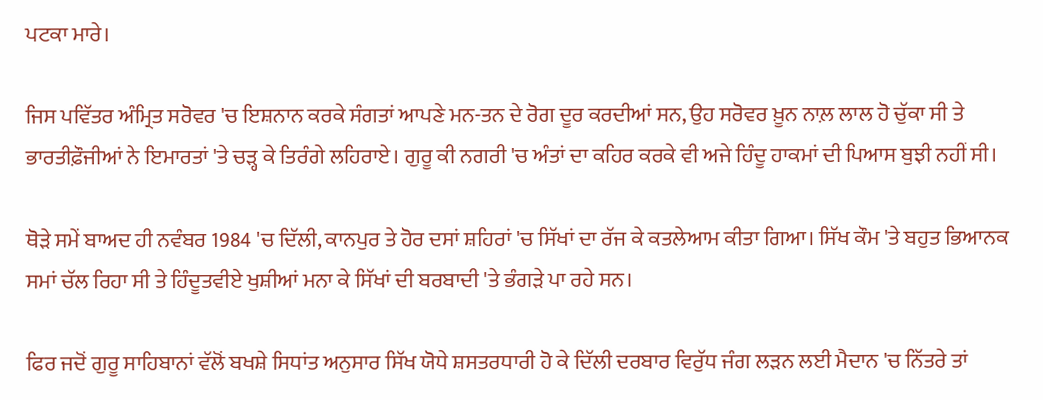ਪਟਕਾ ਮਾਰੇ।

ਜਿਸ ਪਵਿੱਤਰ ਅੰਮ੍ਰਿਤ ਸਰੋਵਰ 'ਚ ਇਸ਼ਨਾਨ ਕਰਕੇ ਸੰਗਤਾਂ ਆਪਣੇ ਮਨ-ਤਨ ਦੇ ਰੋਗ ਦੂਰ ਕਰਦੀਆਂ ਸਨ, ਉਹ ਸਰੋਵਰ ਖ਼ੂਨ ਨਾਲ਼ ਲਾਲ ਹੋ ਚੁੱਕਾ ਸੀ ਤੇ ਭਾਰਤੀਫ਼ੌਜੀਆਂ ਨੇ ਇਮਾਰਤਾਂ 'ਤੇ ਚੜ੍ਹ ਕੇ ਤਿਰੰਗੇ ਲਹਿਰਾਏ। ਗੁਰੂ ਕੀ ਨਗਰੀ 'ਚ ਅੰਤਾਂ ਦਾ ਕਹਿਰ ਕਰਕੇ ਵੀ ਅਜੇ ਹਿੰਦੂ ਹਾਕਮਾਂ ਦੀ ਪਿਆਸ ਬੁਝੀ ਨਹੀਂ ਸੀ।

ਥੋੜੇ ਸਮੇਂ ਬਾਅਦ ਹੀ ਨਵੰਬਰ 1984 'ਚ ਦਿੱਲੀ, ਕਾਨਪੁਰ ਤੇ ਹੋਰ ਦਸਾਂ ਸ਼ਹਿਰਾਂ 'ਚ ਸਿੱਖਾਂ ਦਾ ਰੱਜ ਕੇ ਕਤਲੇਆਮ ਕੀਤਾ ਗਿਆ। ਸਿੱਖ ਕੌਮ 'ਤੇ ਬਹੁਤ ਭਿਆਨਕ ਸਮਾਂ ਚੱਲ ਰਿਹਾ ਸੀ ਤੇ ਹਿੰਦੂਤਵੀਏ ਖੁਸ਼ੀਆਂ ਮਨਾ ਕੇ ਸਿੱਖਾਂ ਦੀ ਬਰਬਾਦੀ 'ਤੇ ਭੰਗੜੇ ਪਾ ਰਹੇ ਸਨ।

ਫਿਰ ਜਦੋਂ ਗੁਰੂ ਸਾਹਿਬਾਨਾਂ ਵੱਲੋਂ ਬਖਸ਼ੇ ਸਿਧਾਂਤ ਅਨੁਸਾਰ ਸਿੱਖ ਯੋਧੇ ਸ਼ਸਤਰਧਾਰੀ ਹੋ ਕੇ ਦਿੱਲੀ ਦਰਬਾਰ ਵਿਰੁੱਧ ਜੰਗ ਲੜਨ ਲਈ ਮੈਦਾਨ 'ਚ ਨਿੱਤਰੇ ਤਾਂ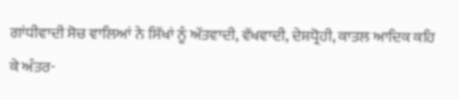ਗਾਂਧੀਵਾਦੀ ਸੋਚ ਵਾਲਿਆਂ ਨੇ ਸਿੱਖਾਂ ਨੂੰ ਅੱਤਵਾਦੀ, ਵੱਖਵਾਦੀ, ਦੇਸ਼ਧ੍ਰੋਹੀ, ਕਾਤਲ ਆਦਿਕ ਕਹਿ ਕੇ ਅੰਤਰ-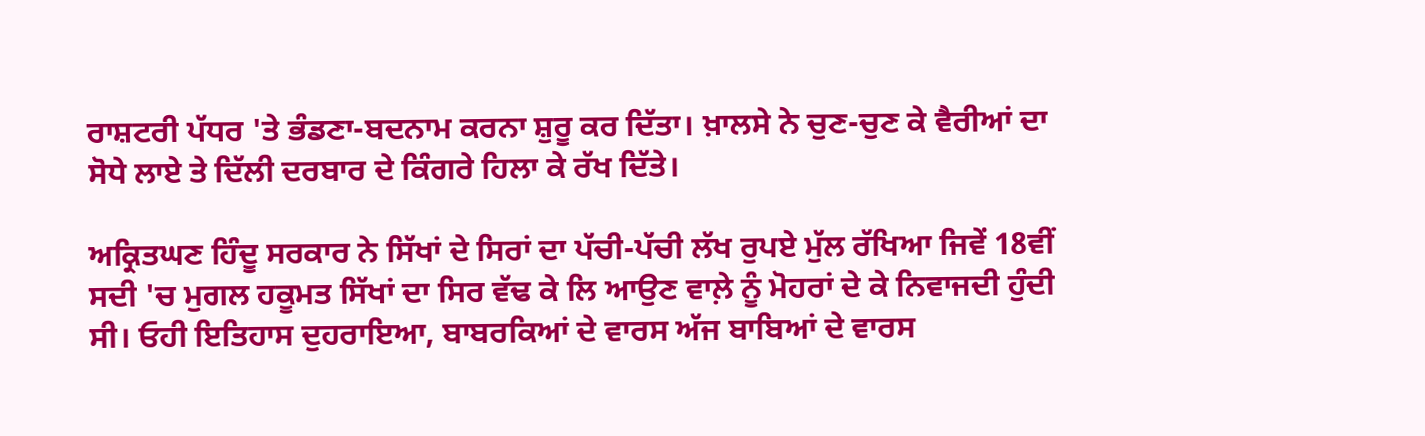ਰਾਸ਼ਟਰੀ ਪੱਧਰ 'ਤੇ ਭੰਡਣਾ-ਬਦਨਾਮ ਕਰਨਾ ਸ਼ੁਰੂ ਕਰ ਦਿੱਤਾ। ਖ਼ਾਲਸੇ ਨੇ ਚੁਣ-ਚੁਣ ਕੇ ਵੈਰੀਆਂ ਦਾ ਸੋਧੇ ਲਾਏ ਤੇ ਦਿੱਲੀ ਦਰਬਾਰ ਦੇ ਕਿੰਗਰੇ ਹਿਲਾ ਕੇ ਰੱਖ ਦਿੱਤੇ।

ਅਕ੍ਰਿਤਘਣ ਹਿੰਦੂ ਸਰਕਾਰ ਨੇ ਸਿੱਖਾਂ ਦੇ ਸਿਰਾਂ ਦਾ ਪੱਚੀ-ਪੱਚੀ ਲੱਖ ਰੁਪਏ ਮੁੱਲ ਰੱਖਿਆ ਜਿਵੇਂ 18ਵੀਂ ਸਦੀ 'ਚ ਮੁਗਲ ਹਕੂਮਤ ਸਿੱਖਾਂ ਦਾ ਸਿਰ ਵੱਢ ਕੇ ਲਿ ਆਉਣ ਵਾਲ਼ੇ ਨੂੰ ਮੋਹਰਾਂ ਦੇ ਕੇ ਨਿਵਾਜਦੀ ਹੁੰਦੀ ਸੀ। ਓਹੀ ਇਤਿਹਾਸ ਦੁਹਰਾਇਆ, ਬਾਬਰਕਿਆਂ ਦੇ ਵਾਰਸ ਅੱਜ ਬਾਬਿਆਂ ਦੇ ਵਾਰਸ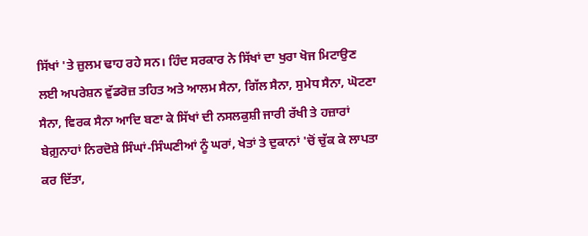ਸਿੱਖਾਂ 'ਤੇ ਜ਼ੁਲਮ ਢਾਹ ਰਹੇ ਸਨ। ਹਿੰਦ ਸਰਕਾਰ ਨੇ ਸਿੱਖਾਂ ਦਾ ਖੁਰਾ ਖੋਜ ਮਿਟਾਉਣ ਲਈ ਅਪਰੇਸ਼ਨ ਵੁੱਡਰੋਜ਼ ਤਹਿਤ ਅਤੇ ਆਲਮ ਸੈਨਾ, ਗਿੱਲ ਸੈਨਾ, ਸੁਮੇਧ ਸੈਨਾ, ਘੋਟਣਾ ਸੈਨਾ, ਵਿਰਕ ਸੈਨਾ ਆਦਿ ਬਣਾ ਕੇ ਸਿੱਖਾਂ ਦੀ ਨਸਲਕੁਸ਼ੀ ਜਾਰੀ ਰੱਖੀ ਤੇ ਹਜ਼ਾਰਾਂ ਬੇਗ਼ੁਨਾਹਾਂ ਨਿਰਦੋਸ਼ੇ ਸਿੰਘਾਂ-ਸਿੰਘਣੀਆਂ ਨੂੰ ਘਰਾਂ, ਖੇਤਾਂ ਤੇ ਦੁਕਾਨਾਂ 'ਚੋਂ ਚੁੱਕ ਕੇ ਲਾਪਤਾ ਕਰ ਦਿੱਤਾ,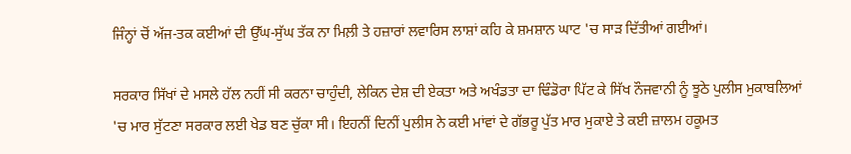ਜਿੰਨ੍ਹਾਂ ਚੋਂ ਅੱਜ-ਤਕ ਕਈਆਂ ਦੀ ਉੱਘ-ਸੁੱਘ ਤੱਕ ਨਾ ਮਿਲ਼ੀ ਤੇ ਹਜ਼ਾਰਾਂ ਲਵਾਰਿਸ ਲਾਸ਼ਾਂ ਕਹਿ ਕੇ ਸ਼ਮਸ਼ਾਨ ਘਾਟ 'ਚ ਸਾੜ ਦਿੱਤੀਆਂ ਗਈਆਂ।

ਸਰਕਾਰ ਸਿੱਖਾਂ ਦੇ ਮਸਲੇ ਹੱਲ ਨਹੀਂ ਸੀ ਕਰਨਾ ਚਾਹੁੰਦੀ, ਲੇਕਿਨ ਦੇਸ਼ ਦੀ ਏਕਤਾ ਅਤੇ ਅਖੰਡਤਾ ਦਾ ਢਿੰਡੋਰਾ ਪਿੱਟ ਕੇ ਸਿੱਖ ਨੌਜਵਾਨੀ ਨੂੰ ਝੂਠੇ ਪੁਲੀਸ ਮੁਕਾਬਲਿਆਂ 'ਚ ਮਾਰ ਸੁੱਟਣਾ ਸਰਕਾਰ ਲਈ ਖੇਡ ਬਣ ਚੁੱਕਾ ਸੀ। ਇਹਨੀਂ ਦਿਨੀਂ ਪੁਲੀਸ ਨੇ ਕਈ ਮਾਂਵਾਂ ਦੇ ਗੱਭਰੂ ਪੁੱਤ ਮਾਰ ਮੁਕਾਏ ਤੇ ਕਈ ਜ਼ਾਲਮ ਹਕੂਮਤ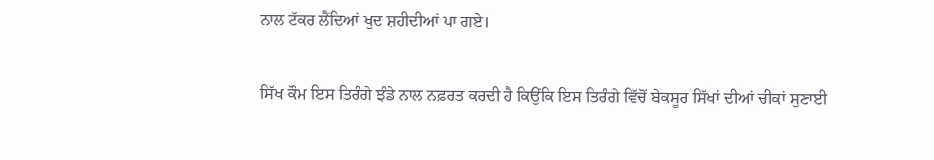ਨਾਲ ਟੱਕਰ ਲੈਂਦਿਆਂ ਖੁਦ ਸ਼ਹੀਦੀਆਂ ਪਾ ਗਏ।

ਸਿੱਖ ਕੌਮ ਇਸ ਤਿਰੰਗੇ ਝੰਡੇ ਨਾਲ ਨਫ਼ਰਤ ਕਰਦੀ ਹੈ ਕਿਉਂਕਿ ਇਸ ਤਿਰੰਗੇ ਵਿੱਚੋਂ ਬੇਕਸੂਰ ਸਿੱਖਾਂ ਦੀਆਂ ਚੀਕਾਂ ਸੁਣਾਈ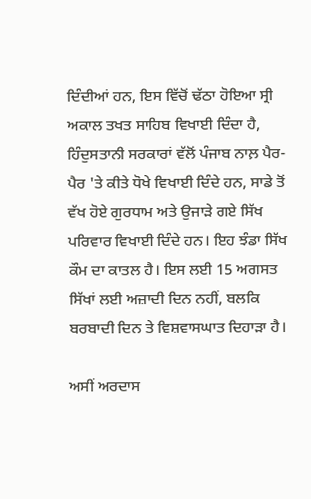ਦਿੰਦੀਆਂ ਹਨ, ਇਸ ਵਿੱਚੋਂ ਢੱਠਾ ਹੋਇਆ ਸ੍ਰੀ ਅਕਾਲ ਤਖਤ ਸਾਹਿਬ ਵਿਖਾਈ ਦਿੰਦਾ ਹੈ, ਹਿੰਦੁਸਤਾਨੀ ਸਰਕਾਰਾਂ ਵੱਲੋਂ ਪੰਜਾਬ ਨਾਲ਼ ਪੈਰ-ਪੈਰ 'ਤੇ ਕੀਤੇ ਧੋਖੇ ਵਿਖਾਈ ਦਿੰਦੇ ਹਨ, ਸਾਡੇ ਤੋਂ ਵੱਖ ਹੋਏ ਗੁਰਧਾਮ ਅਤੇ ਉਜਾੜੇ ਗਏ ਸਿੱਖ ਪਰਿਵਾਰ ਵਿਖਾਈ ਦਿੰਦੇ ਹਨ। ਇਹ ਝੰਡਾ ਸਿੱਖ ਕੌਮ ਦਾ ਕਾਤਲ ਹੈ। ਇਸ ਲਈ 15 ਅਗਸਤ ਸਿੱਖਾਂ ਲਈ ਅਜ਼ਾਦੀ ਦਿਨ ਨਹੀਂ, ਬਲਕਿ ਬਰਬਾਦੀ ਦਿਨ ਤੇ ਵਿਸ਼ਵਾਸਘਾਤ ਦਿਹਾੜਾ ਹੈ।

ਅਸੀਂ ਅਰਦਾਸ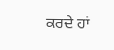ਕਰਦੇ ਹਾਂ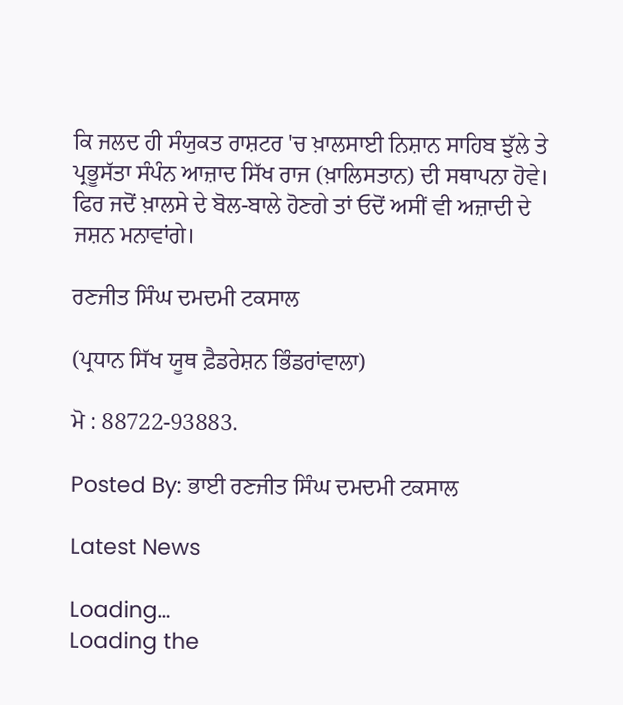ਕਿ ਜਲਦ ਹੀ ਸੰਯੁਕਤ ਰਾਸ਼ਟਰ 'ਚ ਖ਼ਾਲਸਾਈ ਨਿਸ਼ਾਨ ਸਾਹਿਬ ਝੁੱਲੇ ਤੇ ਪ੍ਰਭੂਸੱਤਾ ਸੰਪੰਨ ਆਜ਼ਾਦ ਸਿੱਖ ਰਾਜ (ਖ਼ਾਲਿਸਤਾਨ) ਦੀ ਸਥਾਪਨਾ ਹੋਵੇ। ਫਿਰ ਜਦੋਂ ਖ਼ਾਲਸੇ ਦੇ ਬੋਲ-ਬਾਲੇ ਹੋਣਗੇ ਤਾਂ ਓਦੋਂ ਅਸੀਂ ਵੀ ਅਜ਼ਾਦੀ ਦੇ ਜਸ਼ਨ ਮਨਾਵਾਂਗੇ।

ਰਣਜੀਤ ਸਿੰਘ ਦਮਦਮੀ ਟਕਸਾਲ

(ਪ੍ਰਧਾਨ ਸਿੱਖ ਯੂਥ ਫ਼ੈਡਰੇਸ਼ਨ ਭਿੰਡਰਾਂਵਾਲਾ)

ਮੋ : 88722-93883.

Posted By: ਭਾਈ ਰਣਜੀਤ ਸਿੰਘ ਦਮਦਮੀ ਟਕਸਾਲ

Latest News

Loading…
Loading the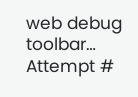web debug toolbar…
Attempt #